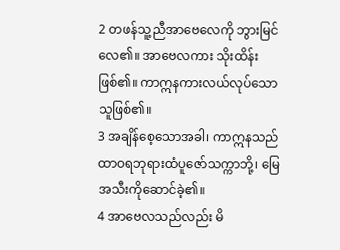2 တဖန်သူ့ညီအာဗေလေကို ဘွားမြင်လေ၏။ အာဗေလကား သိုးထိန်းဖြစ်၏။ ကာဣနကားလယ်လုပ်သောသူဖြစ်၏။
3 အချိန်စေ့သောအခါ၊ ကာဣနသည် ထာဝရဘုရားထံပူဇော်သက္ကာဘို့၊ မြေအသီးကိုဆောင်ခဲ့၏။
4 အာဗေလသည်လည်း မိ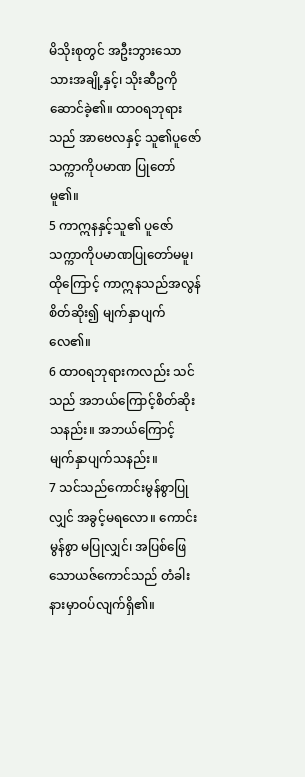မိသိုးစုတွင် အဦးဘွားသောသားအချို့နှင့်၊ သိုးဆီဥကိုဆောင်ခဲ့၏။ ထာဝရဘုရားသည် အာဗေလနှင့် သူ၏ပူဇော်သက္ကာကိုပမာဏ ပြုတော်မူ၏။
5 ကာဣနနှင့်သူ၏ ပူဇော်သက္ကာကိုပမာဏပြုတော်မမူ၊ ထိုကြောင့် ကာဣနသည်အလွန်စိတ်ဆိုး၍ မျက်နှာပျက်လေ၏။
6 ထာဝရဘုရားကလည်း သင်သည် အဘယ်ကြောင့်စိတ်ဆိုးသနည်း။ အဘယ်ကြောင့် မျက်နှာပျက်သနည်း။
7 သင်သည်ကောင်းမွန်စွာပြုလျှင် အခွင့်မရလော။ ကောင်းမွန်စွာ မပြုလျှင်၊ အပြစ်ဖြေသောယဇ်ကောင်သည် တံခါးနားမှာဝပ်လျက်ရှိ၏။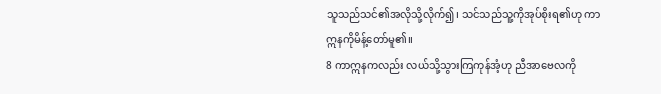သူသည်သင်၏အလိုသို့လိုက်၍၊ သင်သည်သူ့ကိုအုပ်စိုးရ၏ဟု ကာဣနကိုမိန့်တော်မူ၏။
8 ကာဣနကလည်း လယ်သို့သွားကြကုန်အံ့ဟု ညီအာဗေလကို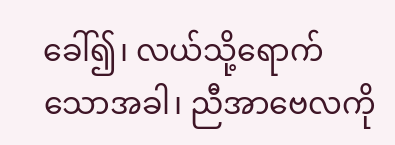ခေါ်၍၊ လယ်သို့ရောက်သောအခါ၊ ညီအာဗေလကို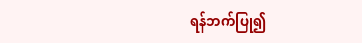ရန်ဘက်ပြု၍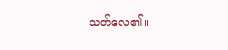သတ်လေ၏။